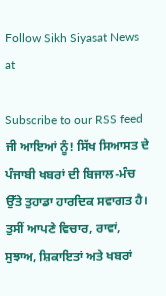Follow Sikh Siyasat News at

Subscribe to our RSS feed
ਜੀ ਆਇਆਂ ਨੂੰ! ਸਿੱਖ ਸਿਆਸਤ ਦੇ ਪੰਜਾਬੀ ਖਬਰਾਂ ਦੀ ਬਿਜਾਲ-ਮੰਚ ਉੱਤੇ ਤੁਹਾਡਾ ਹਾਰਦਿਕ ਸਵਾਗਤ ਹੈ। ਤੁਸੀਂ ਆਪਣੇ ਵਿਚਾਰ, ਰਾਵਾਂ, ਸੁਝਾਅ, ਸ਼ਿਕਾਇਤਾਂ ਅਤੇ ਖਬਰਾਂ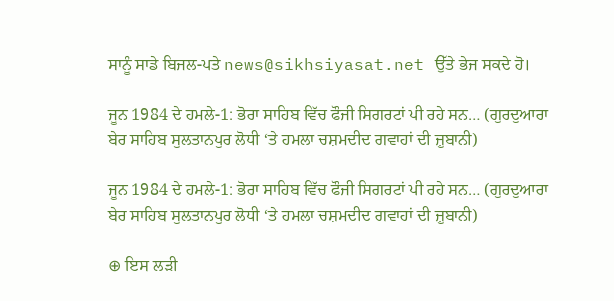ਸਾਨੂੰ ਸਾਡੇ ਬਿਜਲ-ਪਤੇ news@sikhsiyasat.net ਉੱਤੇ ਭੇਜ ਸਕਦੇ ਹੋ।

ਜੂਨ 1984 ਦੇ ਹਮਲੇ-1: ਭੋਰਾ ਸਾਹਿਬ ਵਿੱਚ ਫੌਜੀ ਸਿਗਰਟਾਂ ਪੀ ਰਹੇ ਸਨ… (ਗੁਰਦੁਆਰਾ ਬੇਰ ਸਾਹਿਬ ਸੁਲਤਾਨਪੁਰ ਲੋਧੀ ‘ਤੇ ਹਮਲਾ ਚਸ਼ਮਦੀਦ ਗਵਾਹਾਂ ਦੀ ਜ਼ੁਬਾਨੀ)

ਜੂਨ 1984 ਦੇ ਹਮਲੇ-1: ਭੋਰਾ ਸਾਹਿਬ ਵਿੱਚ ਫੌਜੀ ਸਿਗਰਟਾਂ ਪੀ ਰਹੇ ਸਨ… (ਗੁਰਦੁਆਰਾ ਬੇਰ ਸਾਹਿਬ ਸੁਲਤਾਨਪੁਰ ਲੋਧੀ ‘ਤੇ ਹਮਲਾ ਚਸ਼ਮਦੀਦ ਗਵਾਹਾਂ ਦੀ ਜ਼ੁਬਾਨੀ)

⊕ ਇਸ ਲੜੀ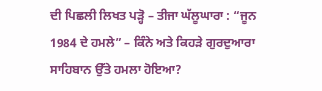ਦੀ ਪਿਛਲੀ ਲਿਖਤ ਪੜ੍ਹੋ – ਤੀਜਾ ਘੱਲੂਘਾਰਾ : “ਜੂਨ 1984 ਦੇ ਹਮਲੇ” – ਕਿੰਨੇ ਅਤੇ ਕਿਹੜੇ ਗੁਰਦੁਆਰਾ ਸਾਹਿਬਾਨ ਉੱਤੇ ਹਮਲਾ ਹੋਇਆ?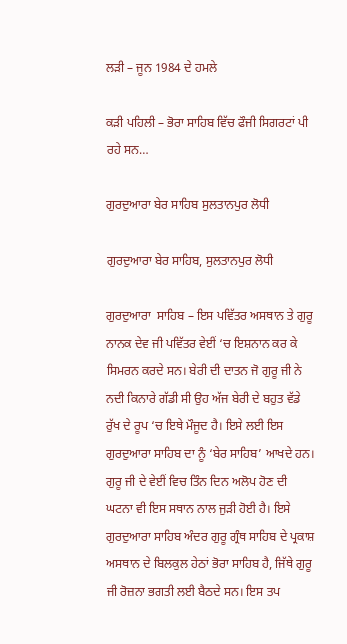ਲੜੀ – ਜੂਨ 1984 ਦੇ ਹਮਲੇ

ਕੜੀ ਪਹਿਲੀ – ਭੋਰਾ ਸਾਹਿਬ ਵਿੱਚ ਫੌਜੀ ਸਿਗਰਟਾਂ ਪੀ ਰਹੇ ਸਨ…

ਗੁਰਦੁਆਰਾ ਬੇਰ ਸਾਹਿਬ ਸੁਲਤਾਨਪੁਰ ਲੋਧੀ

ਗੁਰਦੁਆਰਾ ਬੇਰ ਸਾਹਿਬ, ਸੁਲਤਾਨਪੁਰ ਲੋਧੀ

ਗੁਰਦੁਆਰਾ  ਸਾਹਿਬ – ਇਸ ਪਵਿੱਤਰ ਅਸਥਾਨ ਤੇ ਗੁਰੂ ਨਾਨਕ ਦੇਵ ਜੀ ਪਵਿੱਤਰ ਵੇਈਂ ‘ਚ ਇਸ਼ਨਾਨ ਕਰ ਕੇ ਸਿਮਰਨ ਕਰਦੇ ਸਨ। ਬੇਰੀ ਦੀ ਦਾਤਨ ਜੋ ਗੁਰੂ ਜੀ ਨੇ ਨਦੀ ਕਿਨਾਰੇ ਗੱਡੀ ਸੀ ਉਹ ਅੱਜ ਬੇਰੀ ਦੇ ਬਹੁਤ ਵੱਡੇ ਰੁੱਖ ਦੇ ਰੂਪ ‘ਚ ਇਥੇ ਮੌਜੂਦ ਹੈ। ਇਸੇ ਲਈ ਇਸ ਗੁਰਦੁਆਰਾ ਸਾਹਿਬ ਦਾ ਨੂੰ ‘ਬੇਰ ਸਾਹਿਬ’ ਆਖਦੇ ਹਨ। ਗੁਰੂ ਜੀ ਦੇ ਵੇਈਂ ਵਿਚ ਤਿੰਨ ਦਿਨ ਅਲੋਪ ਹੋਣ ਦੀ ਘਟਨਾ ਵੀ ਇਸ ਸਥਾਨ ਨਾਲ ਜੁੜੀ ਹੋਈ ਹੈ। ਇਸੇ ਗੁਰਦੁਆਰਾ ਸਾਹਿਬ ਅੰਦਰ ਗੁਰੂ ਗ੍ਰੰਥ ਸਾਹਿਬ ਦੇ ਪ੍ਰਕਾਸ਼ ਅਸਥਾਨ ਦੇ ਬਿਲਕੁਲ ਹੇਠਾਂ ਭੋਰਾ ਸਾਹਿਬ ਹੈ, ਜਿੱਥੇ ਗੁਰੂ ਜੀ ਰੋਜ਼ਨਾ ਭਗਤੀ ਲਈ ਬੈਠਦੇ ਸਨ। ਇਸ ਤਪ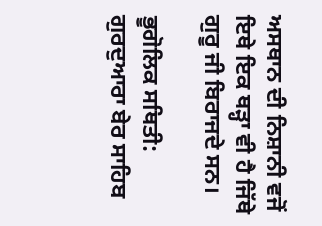ਅਸਥਾਨ ਦੀ ਨਿਸ਼ਾਨੀ ਵਜੋਂ ਇਥੇ ਇਕ ਥੜ੍ਹਾ ਵੀ ਹੈ ਜਿੱਥੇ ਗੁਰੂ ਜੀ ਬਿਰਾਜਦੇ ਸਨ।

ਭੂਗੋਲਿਕ ਸਥਿਤੀ: ਗੁਰਦੁਆਰਾ ਬੇਰ ਸਾਹਿਬ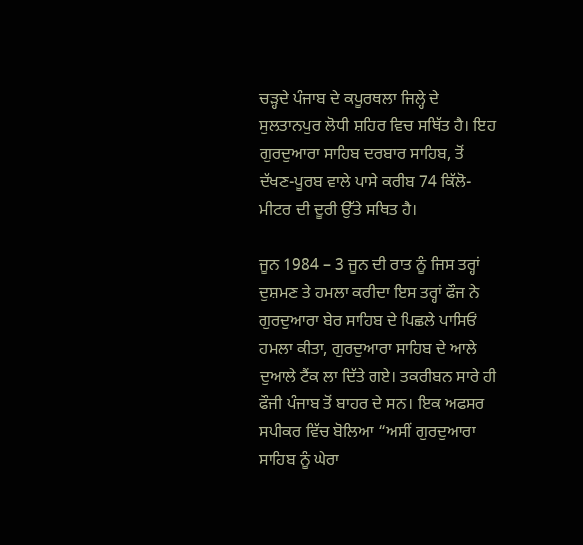ਚੜ੍ਹਦੇ ਪੰਜਾਬ ਦੇ ਕਪੂਰਥਲਾ ਜਿਲ੍ਹੇ ਦੇ ਸੁਲਤਾਨਪੁਰ ਲੋਧੀ ਸ਼ਹਿਰ ਵਿਚ ਸਥਿੱਤ ਹੈ। ਇਹ ਗੁਰਦੁਆਰਾ ਸਾਹਿਬ ਦਰਬਾਰ ਸਾਹਿਬ, ਤੋਂ ਦੱਖਣ-ਪੂਰਬ ਵਾਲੇ ਪਾਸੇ ਕਰੀਬ 74 ਕਿੱਲੋ-ਮੀਟਰ ਦੀ ਦੂਰੀ ਉੱਤੇ ਸਥਿਤ ਹੈ।

ਜੂਨ 1984 – 3 ਜੂਨ ਦੀ ਰਾਤ ਨੂੰ ਜਿਸ ਤਰ੍ਹਾਂ ਦੁਸ਼ਮਣ ਤੇ ਹਮਲਾ ਕਰੀਦਾ ਇਸ ਤਰ੍ਹਾਂ ਫੌਜ ਨੇ ਗੁਰਦੁਆਰਾ ਬੇਰ ਸਾਹਿਬ ਦੇ ਪਿਛਲੇ ਪਾਸਿਓਂ ਹਮਲਾ ਕੀਤਾ, ਗੁਰਦੁਆਰਾ ਸਾਹਿਬ ਦੇ ਆਲੇ ਦੁਆਲੇ ਟੈਂਕ ਲਾ ਦਿੱਤੇ ਗਏ। ਤਕਰੀਬਨ ਸਾਰੇ ਹੀ ਫੌਜੀ ਪੰਜਾਬ ਤੋਂ ਬਾਹਰ ਦੇ ਸਨ। ਇਕ ਅਫਸਰ ਸਪੀਕਰ ਵਿੱਚ ਬੋਲਿਆ “ਅਸੀਂ ਗੁਰਦੁਆਰਾ ਸਾਹਿਬ ਨੂੰ ਘੇਰਾ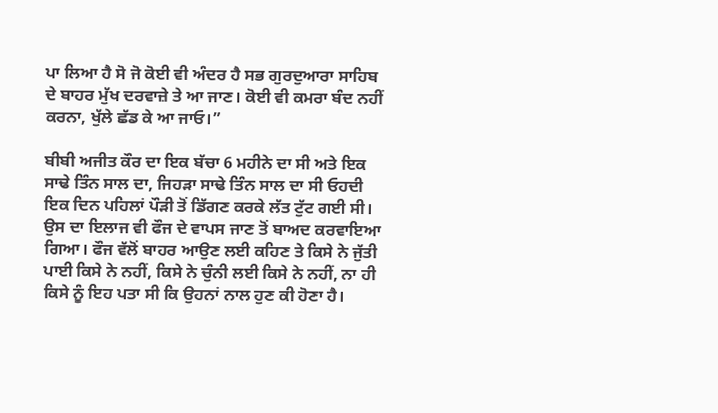ਪਾ ਲਿਆ ਹੈ ਸੋ ਜੋ ਕੋਈ ਵੀ ਅੰਦਰ ਹੈ ਸਭ ਗੁਰਦੁਆਰਾ ਸਾਹਿਬ ਦੇ ਬਾਹਰ ਮੁੱਖ ਦਰਵਾਜ਼ੇ ਤੇ ਆ ਜਾਣ। ਕੋਈ ਵੀ ਕਮਰਾ ਬੰਦ ਨਹੀਂ ਕਰਨਾ, ਖੁੱਲੇ ਛੱਡ ਕੇ ਆ ਜਾਓ।”

ਬੀਬੀ ਅਜੀਤ ਕੌਰ ਦਾ ਇਕ ਬੱਚਾ 6 ਮਹੀਨੇ ਦਾ ਸੀ ਅਤੇ ਇਕ ਸਾਢੇ ਤਿੰਨ ਸਾਲ ਦਾ, ਜਿਹੜਾ ਸਾਢੇ ਤਿੰਨ ਸਾਲ ਦਾ ਸੀ ਓਹਦੀ ਇਕ ਦਿਨ ਪਹਿਲਾਂ ਪੌੜੀ ਤੋਂ ਡਿੱਗਣ ਕਰਕੇ ਲੱਤ ਟੁੱਟ ਗਈ ਸੀ। ਉਸ ਦਾ ਇਲਾਜ ਵੀ ਫੌਜ ਦੇ ਵਾਪਸ ਜਾਣ ਤੋਂ ਬਾਅਦ ਕਰਵਾਇਆ ਗਿਆ। ਫੌਜ ਵੱਲੋਂ ਬਾਹਰ ਆਉਣ ਲਈ ਕਹਿਣ ਤੇ ਕਿਸੇ ਨੇ ਜੁੱਤੀ ਪਾਈ ਕਿਸੇ ਨੇ ਨਹੀਂ, ਕਿਸੇ ਨੇ ਚੁੰਨੀ ਲਈ ਕਿਸੇ ਨੇ ਨਹੀਂ, ਨਾ ਹੀ ਕਿਸੇ ਨੂੰ ਇਹ ਪਤਾ ਸੀ ਕਿ ਉਹਨਾਂ ਨਾਲ ਹੁਣ ਕੀ ਹੋਣਾ ਹੈ।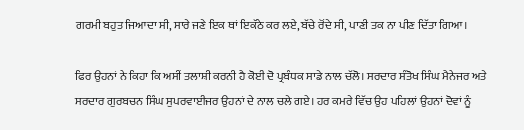ਗਰਮੀ ਬਹੁਤ ਜਿਆਦਾ ਸੀ, ਸਾਰੇ ਜਣੇ ਇਕ ਥਾਂ ਇਕੱਠੇ ਕਰ ਲਏ, ਬੱਚੇ ਰੋਂਦੇ ਸੀ, ਪਾਣੀ ਤਕ ਨਾ ਪੀਣ ਦਿੱਤਾ ਗਿਆ।

ਫਿਰ ਉਹਨਾਂ ਨੇ ਕਿਹਾ ਕਿ ਅਸੀਂ ਤਲਾਸ਼ੀ ਕਰਨੀ ਹੈ ਕੋਈ ਦੋ ਪ੍ਰਬੰਧਕ ਸਾਡੇ ਨਾਲ ਚੱਲੋ। ਸਰਦਾਰ ਸੰਤੋਖ ਸਿੰਘ ਮੈਨੇਜਰ ਅਤੇ ਸਰਦਾਰ ਗੁਰਬਚਨ ਸਿੰਘ ਸੁਪਰਵਾਈਜਰ ਉਹਨਾਂ ਦੇ ਨਾਲ ਚਲੇ ਗਏ। ਹਰ ਕਮਰੇ ਵਿੱਚ ਉਹ ਪਹਿਲਾਂ ਉਹਨਾਂ ਦੋਵਾਂ ਨੂੰ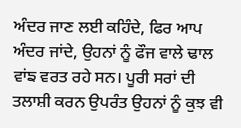ਅੰਦਰ ਜਾਣ ਲਈ ਕਹਿੰਦੇ, ਫਿਰ ਆਪ ਅੰਦਰ ਜਾਂਦੇ, ਉਹਨਾਂ ਨੂੰ ਫੌਜ ਵਾਲੇ ਢਾਲ ਵਾਂਙ ਵਰਤ ਰਹੇ ਸਨ। ਪੂਰੀ ਸਰਾਂ ਦੀ ਤਲਾਸ਼ੀ ਕਰਨ ਉਪਰੰਤ ਉਹਨਾਂ ਨੂੰ ਕੁਝ ਵੀ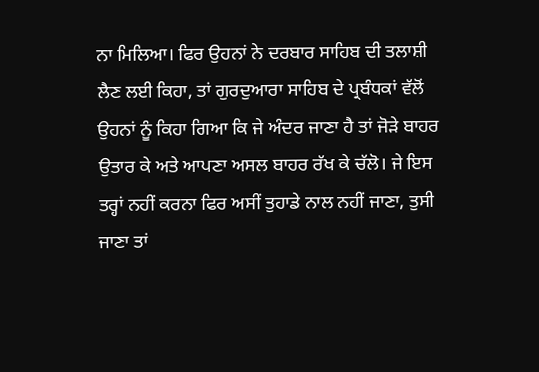ਨਾ ਮਿਲਿਆ। ਫਿਰ ਉਹਨਾਂ ਨੇ ਦਰਬਾਰ ਸਾਹਿਬ ਦੀ ਤਲਾਸ਼ੀ ਲੈਣ ਲਈ ਕਿਹਾ, ਤਾਂ ਗੁਰਦੁਆਰਾ ਸਾਹਿਬ ਦੇ ਪ੍ਰਬੰਧਕਾਂ ਵੱਲੋਂ ਉਹਨਾਂ ਨੂੰ ਕਿਹਾ ਗਿਆ ਕਿ ਜੇ ਅੰਦਰ ਜਾਣਾ ਹੈ ਤਾਂ ਜੋੜੇ ਬਾਹਰ ਉਤਾਰ ਕੇ ਅਤੇ ਆਪਣਾ ਅਸਲ ਬਾਹਰ ਰੱਖ ਕੇ ਚੱਲੋ। ਜੇ ਇਸ ਤਰ੍ਹਾਂ ਨਹੀਂ ਕਰਨਾ ਫਿਰ ਅਸੀਂ ਤੁਹਾਡੇ ਨਾਲ ਨਹੀਂ ਜਾਣਾ, ਤੁਸੀ ਜਾਣਾ ਤਾਂ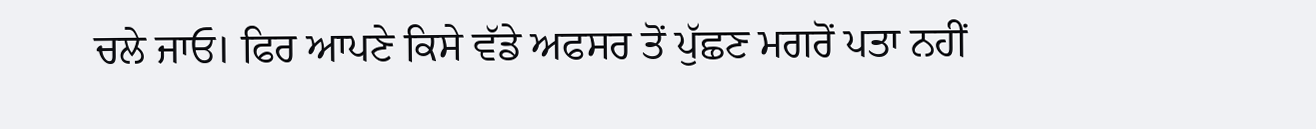ਚਲੇ ਜਾਓ। ਫਿਰ ਆਪਣੇ ਕਿਸੇ ਵੱਡੇ ਅਫਸਰ ਤੋਂ ਪੁੱਛਣ ਮਗਰੋਂ ਪਤਾ ਨਹੀਂ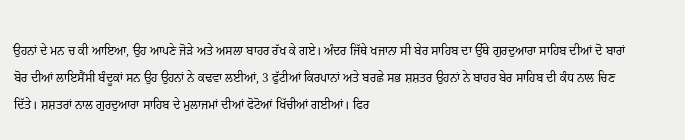ਉਹਨਾਂ ਦੇ ਮਨ ਚ ਕੀ ਆਇਆ, ਉਹ ਆਪਣੇ ਜੋੜੇ ਅਤੇ ਅਸਲਾ ਬਾਹਰ ਰੱਖ ਕੇ ਗਏ। ਅੰਦਰ ਜਿੱਥੇ ਖਜਾਨਾ ਸੀ ਬੇਰ ਸਾਹਿਬ ਦਾ ਉੱਥੇ ਗੁਰਦੁਆਰਾ ਸਾਹਿਬ ਦੀਆਂ ਦੋ ਬਾਰਾਂ ਬੋਰ ਦੀਆਂ ਲਾਇਸੈਂਸੀ ਬੰਦੂਕਾਂ ਸਨ ਉਹ ਉਹਨਾਂ ਨੇ ਕਢਵਾ ਲਈਆਂ, 3 ਫੁੱਟੀਆਂ ਕਿਰਪਾਨਾਂ ਅਤੇ ਬਰਛੇ ਸਭ ਸ਼ਸ਼ਤਰ ਉਹਨਾਂ ਨੇ ਬਾਹਰ ਬੇਰ ਸਾਹਿਬ ਦੀ ਕੰਧ ਨਾਲ ਚਿਣ ਦਿੱਤੇ। ਸ਼ਸ਼ਤਰਾਂ ਨਾਲ ਗੁਰਦੁਆਰਾ ਸਾਹਿਬ ਦੇ ਮੁਲਾਜਮਾਂ ਦੀਆਂ ਫੋਟੋਆਂ ਖਿੱਚੀਆਂ ਗਈਆਂ। ਫਿਰ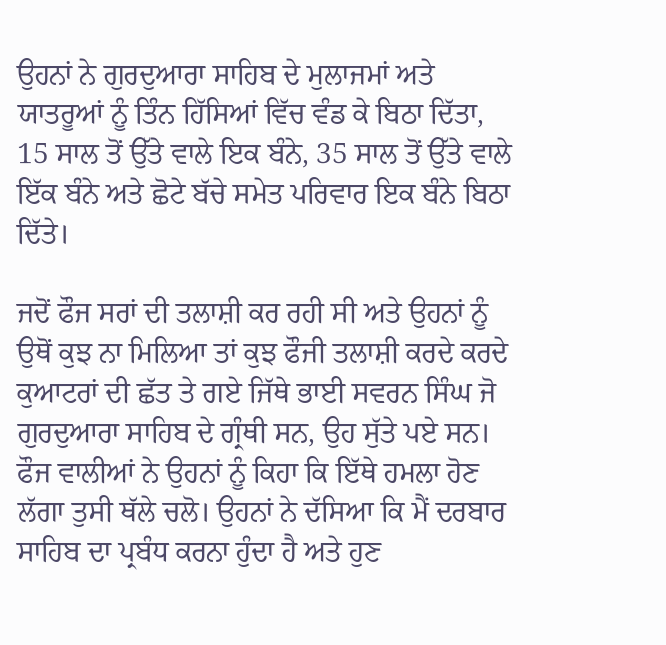ਉਹਨਾਂ ਨੇ ਗੁਰਦੁਆਰਾ ਸਾਹਿਬ ਦੇ ਮੁਲਾਜਮਾਂ ਅਤੇ ਯਾਤਰੂਆਂ ਨੂੰ ਤਿੰਨ ਹਿੱਸਿਆਂ ਵਿੱਚ ਵੰਡ ਕੇ ਬਿਠਾ ਦਿੱਤਾ, 15 ਸਾਲ ਤੋਂ ਉੱਤੇ ਵਾਲੇ ਇਕ ਬੰਨੇ, 35 ਸਾਲ ਤੋਂ ਉੱਤੇ ਵਾਲੇ ਇੱਕ ਬੰਨੇ ਅਤੇ ਛੋਟੇ ਬੱਚੇ ਸਮੇਤ ਪਰਿਵਾਰ ਇਕ ਬੰਨੇ ਬਿਠਾ ਦਿੱਤੇ।

ਜਦੋਂ ਫੌਜ ਸਰਾਂ ਦੀ ਤਲਾਸ਼ੀ ਕਰ ਰਹੀ ਸੀ ਅਤੇ ਉਹਨਾਂ ਨੂੰ ਉਥੋਂ ਕੁਝ ਨਾ ਮਿਲਿਆ ਤਾਂ ਕੁਝ ਫੌਜੀ ਤਲਾਸ਼ੀ ਕਰਦੇ ਕਰਦੇ ਕੁਆਟਰਾਂ ਦੀ ਛੱਤ ਤੇ ਗਏ ਜਿੱਥੇ ਭਾਈ ਸਵਰਨ ਸਿੰਘ ਜੋ ਗੁਰਦੁਆਰਾ ਸਾਹਿਬ ਦੇ ਗ੍ਰੰਥੀ ਸਨ, ਉਹ ਸੁੱਤੇ ਪਏ ਸਨ। ਫੌਜ ਵਾਲੀਆਂ ਨੇ ਉਹਨਾਂ ਨੂੰ ਕਿਹਾ ਕਿ ਇੱਥੇ ਹਮਲਾ ਹੋਣ ਲੱਗਾ ਤੁਸੀ ਥੱਲੇ ਚਲੋ। ਉਹਨਾਂ ਨੇ ਦੱਸਿਆ ਕਿ ਮੈਂ ਦਰਬਾਰ ਸਾਹਿਬ ਦਾ ਪ੍ਰਬੰਧ ਕਰਨਾ ਹੁੰਦਾ ਹੈ ਅਤੇ ਹੁਣ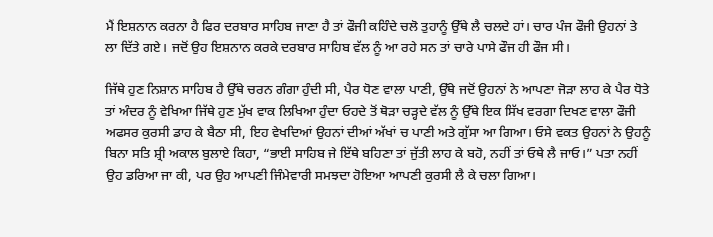ਮੈਂ ਇਸ਼ਨਾਨ ਕਰਨਾ ਹੈ ਫਿਰ ਦਰਬਾਰ ਸਾਹਿਬ ਜਾਣਾ ਹੈ ਤਾਂ ਫੌਜੀ ਕਹਿੰਦੇ ਚਲੋ ਤੁਹਾਨੂੰ ਉੱਥੇ ਲੈ ਚਲਦੇ ਹਾਂ। ਚਾਰ ਪੰਜ ਫੌਜੀ ਉਹਨਾਂ ਤੇ ਲਾ ਦਿੱਤੇ ਗਏ। ਜਦੋਂ ਉਹ ਇਸ਼ਨਾਨ ਕਰਕੇ ਦਰਬਾਰ ਸਾਹਿਬ ਵੱਲ ਨੂੰ ਆ ਰਹੇ ਸਨ ਤਾਂ ਚਾਰੇ ਪਾਸੇ ਫੌਜ ਹੀ ਫੌਜ ਸੀ।

ਜਿੱਥੇ ਹੁਣ ਨਿਸ਼ਾਨ ਸਾਹਿਬ ਹੈ ਉੱਥੇ ਚਰਨ ਗੰਗਾ ਹੁੰਦੀ ਸੀ, ਪੈਰ ਧੋਣ ਵਾਲਾ ਪਾਣੀ, ਉੱਥੇ ਜਦੋਂ ਉਹਨਾਂ ਨੇ ਆਪਣਾ ਜੋੜਾ ਲਾਹ ਕੇ ਪੈਰ ਧੋਤੇ ਤਾਂ ਅੰਦਰ ਨੂੰ ਵੇਖਿਆ ਜਿੱਥੇ ਹੁਣ ਮੁੱਖ ਵਾਕ ਲਿਖਿਆ ਹੁੰਦਾ ਓਹਦੇ ਤੋਂ ਥੋੜਾ ਚੜ੍ਹਦੇ ਵੱਲ ਨੂੰ ਉੱਥੇ ਇਕ ਸਿੱਖ ਵਰਗਾ ਦਿਖਣ ਵਾਲਾ ਫੌਜੀ ਅਫਸਰ ਕੁਰਸੀ ਡਾਹ ਕੇ ਬੈਠਾ ਸੀ, ਇਹ ਵੇਖਦਿਆਂ ਉਹਨਾਂ ਦੀਆਂ ਅੱਖਾਂ ਚ ਪਾਣੀ ਅਤੇ ਗੁੱਸਾ ਆ ਗਿਆ। ਓਸੇ ਵਕਤ ਉਹਨਾਂ ਨੇ ਉਹਨੂੰ ਬਿਨਾ ਸਤਿ ਸ਼੍ਰੀ ਅਕਾਲ ਬੁਲਾਏ ਕਿਹਾ, “ਭਾਈ ਸਾਹਿਬ ਜੇ ਇੱਥੇ ਬਹਿਣਾ ਤਾਂ ਜੁੱਤੀ ਲਾਹ ਕੇ ਬਹੋ, ਨਹੀਂ ਤਾਂ ਓਥੇ ਲੈ ਜਾਓ।” ਪਤਾ ਨਹੀਂ ਉਹ ਡਰਿਆ ਜਾ ਕੀ, ਪਰ ਉਹ ਆਪਣੀ ਜਿੰਮੇਵਾਰੀ ਸਮਝਦਾ ਹੋਇਆ ਆਪਣੀ ਕੁਰਸੀ ਲੈ ਕੇ ਚਲਾ ਗਿਆ।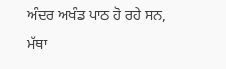ਅੰਦਰ ਅਖੰਡ ਪਾਠ ਹੋ ਰਹੇ ਸਨ, ਮੱਥਾ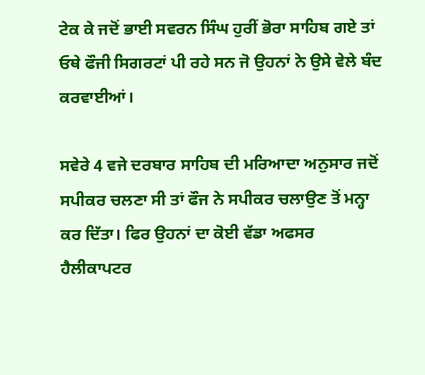ਟੇਕ ਕੇ ਜਦੋਂ ਭਾਈ ਸਵਰਨ ਸਿੰਘ ਹੁਰੀਂ ਭੋਰਾ ਸਾਹਿਬ ਗਏ ਤਾਂ ਓਥੇ ਫੌਜੀ ਸਿਗਰਟਾਂ ਪੀ ਰਹੇ ਸਨ ਜੋ ਉਹਨਾਂ ਨੇ ਉਸੇ ਵੇਲੇ ਬੰਦ ਕਰਵਾਈਆਂ।

ਸਵੇਰੇ 4 ਵਜੇ ਦਰਬਾਰ ਸਾਹਿਬ ਦੀ ਮਰਿਆਦਾ ਅਨੁਸਾਰ ਜਦੋਂ ਸਪੀਕਰ ਚਲਣਾ ਸੀ ਤਾਂ ਫੌਜ ਨੇ ਸਪੀਕਰ ਚਲਾਉਣ ਤੋਂ ਮਨ੍ਹਾ ਕਰ ਦਿੱਤਾ। ਫਿਰ ਉਹਨਾਂ ਦਾ ਕੋਈ ਵੱਡਾ ਅਫਸਰ ਹੈਲੀਕਾਪਟਰ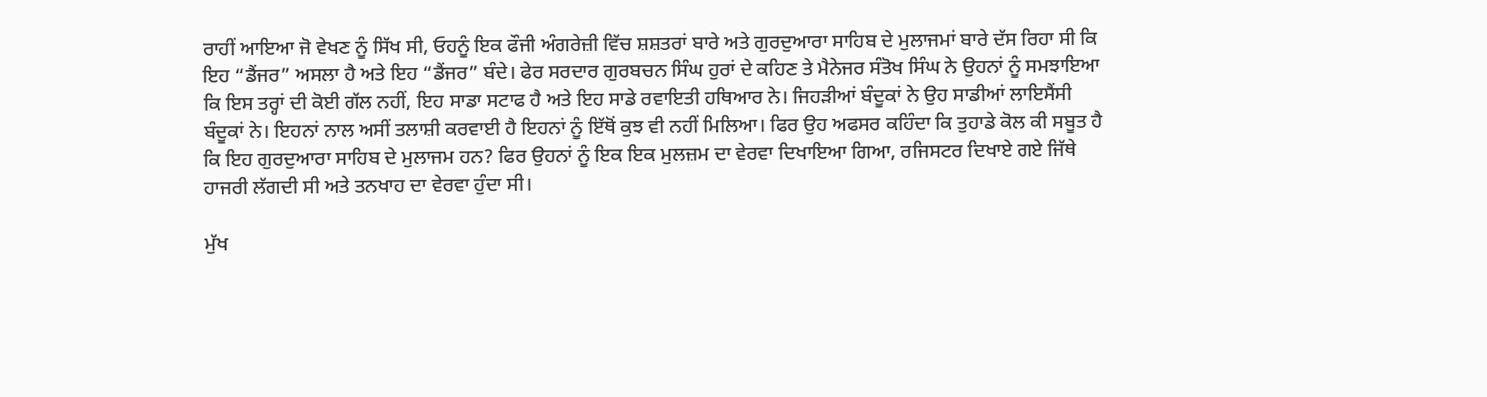ਰਾਹੀਂ ਆਇਆ ਜੋ ਵੇਖਣ ਨੂੰ ਸਿੱਖ ਸੀ, ਓਹਨੂੰ ਇਕ ਫੌਜੀ ਅੰਗਰੇਜ਼ੀ ਵਿੱਚ ਸ਼ਸ਼ਤਰਾਂ ਬਾਰੇ ਅਤੇ ਗੁਰਦੁਆਰਾ ਸਾਹਿਬ ਦੇ ਮੁਲਾਜਮਾਂ ਬਾਰੇ ਦੱਸ ਰਿਹਾ ਸੀ ਕਿ ਇਹ “ਡੈਂਜਰ” ਅਸਲਾ ਹੈ ਅਤੇ ਇਹ “ਡੈਂਜਰ” ਬੰਦੇ। ਫੇਰ ਸਰਦਾਰ ਗੁਰਬਚਨ ਸਿੰਘ ਹੁਰਾਂ ਦੇ ਕਹਿਣ ਤੇ ਮੈਨੇਜਰ ਸੰਤੋਖ ਸਿੰਘ ਨੇ ਉਹਨਾਂ ਨੂੰ ਸਮਝਾਇਆ ਕਿ ਇਸ ਤਰ੍ਹਾਂ ਦੀ ਕੋਈ ਗੱਲ ਨਹੀਂ, ਇਹ ਸਾਡਾ ਸਟਾਫ ਹੈ ਅਤੇ ਇਹ ਸਾਡੇ ਰਵਾਇਤੀ ਹਥਿਆਰ ਨੇ। ਜਿਹੜੀਆਂ ਬੰਦੂਕਾਂ ਨੇ ਉਹ ਸਾਡੀਆਂ ਲਾਇਸੈਂਸੀ ਬੰਦੂਕਾਂ ਨੇ। ਇਹਨਾਂ ਨਾਲ ਅਸੀਂ ਤਲਾਸ਼ੀ ਕਰਵਾਈ ਹੈ ਇਹਨਾਂ ਨੂੰ ਇੱਥੋਂ ਕੁਝ ਵੀ ਨਹੀਂ ਮਿਲਿਆ। ਫਿਰ ਉਹ ਅਫਸਰ ਕਹਿੰਦਾ ਕਿ ਤੁਹਾਡੇ ਕੋਲ ਕੀ ਸਬੂਤ ਹੈ ਕਿ ਇਹ ਗੁਰਦੁਆਰਾ ਸਾਹਿਬ ਦੇ ਮੁਲਾਜਮ ਹਨ? ਫਿਰ ਉਹਨਾਂ ਨੂੰ ਇਕ ਇਕ ਮੁਲਜ਼ਮ ਦਾ ਵੇਰਵਾ ਦਿਖਾਇਆ ਗਿਆ, ਰਜਿਸਟਰ ਦਿਖਾਏ ਗਏ ਜਿੱਥੇ ਹਾਜਰੀ ਲੱਗਦੀ ਸੀ ਅਤੇ ਤਨਖਾਹ ਦਾ ਵੇਰਵਾ ਹੁੰਦਾ ਸੀ।

ਮੁੱਖ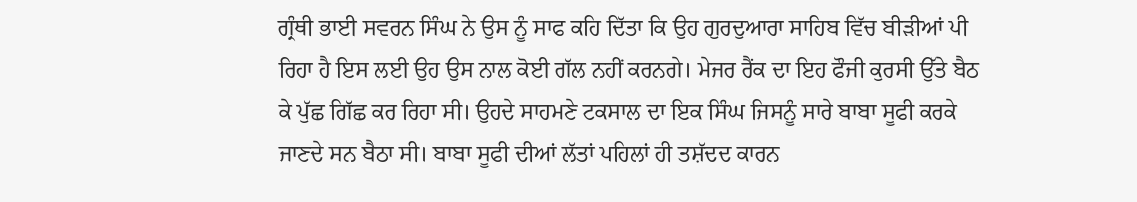ਗ੍ਰੰਥੀ ਭਾਈ ਸਵਰਨ ਸਿੰਘ ਨੇ ਉਸ ਨੂੰ ਸਾਫ ਕਹਿ ਦਿੱਤਾ ਕਿ ਉਹ ਗੁਰਦੁਆਰਾ ਸਾਹਿਬ ਵਿੱਚ ਬੀੜੀਆਂ ਪੀ ਰਿਹਾ ਹੈ ਇਸ ਲਈ ਉਹ ਉਸ ਨਾਲ ਕੋਈ ਗੱਲ ਨਹੀਂ ਕਰਨਗੇ। ਮੇਜਰ ਰੈਂਕ ਦਾ ਇਹ ਫੌਜੀ ਕੁਰਸੀ ਉੱਤੇ ਬੈਠ ਕੇ ਪੁੱਛ ਗਿੱਛ ਕਰ ਰਿਹਾ ਸੀ। ਉਹਦੇ ਸਾਹਮਣੇ ਟਕਸਾਲ ਦਾ ਇਕ ਸਿੰਘ ਜਿਸਨੂੰ ਸਾਰੇ ਬਾਬਾ ਸੂਫੀ ਕਰਕੇ ਜਾਣਦੇ ਸਨ ਬੈਠਾ ਸੀ। ਬਾਬਾ ਸੂਫੀ ਦੀਆਂ ਲੱਤਾਂ ਪਹਿਲਾਂ ਹੀ ਤਸ਼ੱਦਦ ਕਾਰਨ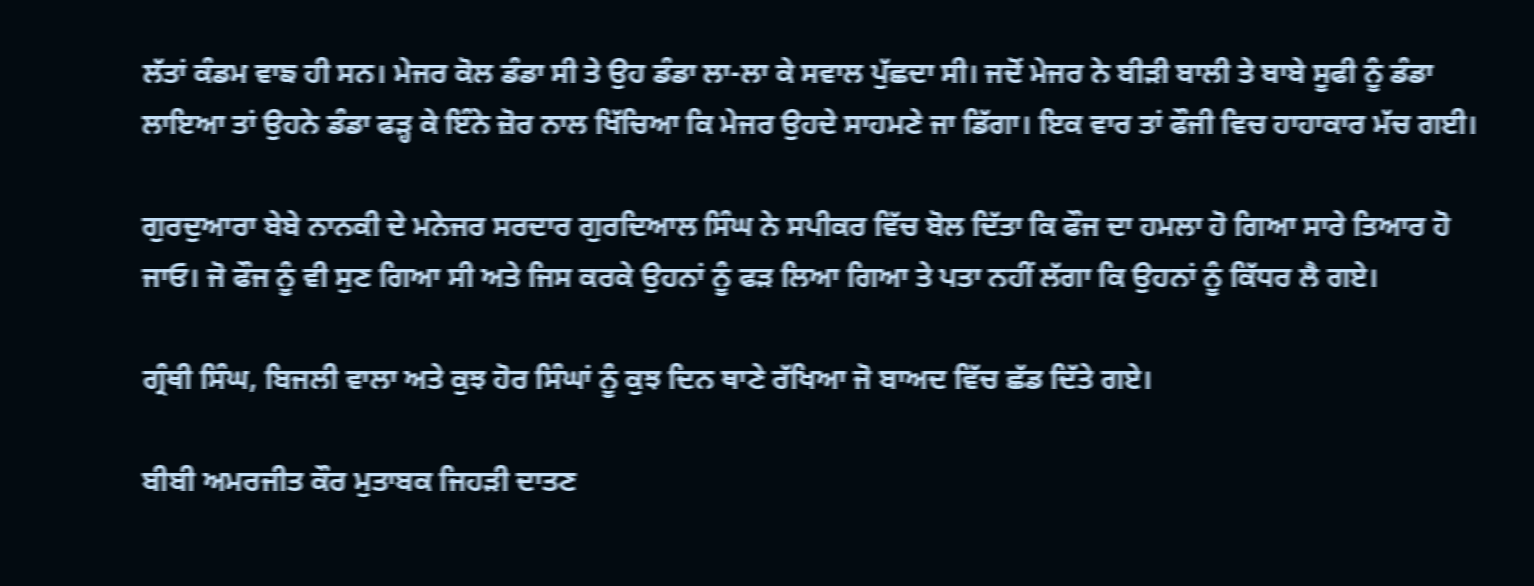ਲੱਤਾਂ ਕੰਡਮ ਵਾਙ ਹੀ ਸਨ। ਮੇਜਰ ਕੋਲ ਡੰਡਾ ਸੀ ਤੇ ਉਹ ਡੰਡਾ ਲਾ-ਲਾ ਕੇ ਸਵਾਲ ਪੁੱਛਦਾ ਸੀ। ਜਦੋਂ ਮੇਜਰ ਨੇ ਬੀੜੀ ਬਾਲੀ ਤੇ ਬਾਬੇ ਸੂਫੀ ਨੂੰ ਡੰਡਾ ਲਾਇਆ ਤਾਂ ਉਹਨੇ ਡੰਡਾ ਫੜ੍ਹ ਕੇ ਇੰਨੇ ਜ਼ੋਰ ਨਾਲ ਖਿੱਚਿਆ ਕਿ ਮੇਜਰ ਉਹਦੇ ਸਾਹਮਣੇ ਜਾ ਡਿੱਗਾ। ਇਕ ਵਾਰ ਤਾਂ ਫੌਜੀ ਵਿਚ ਹਾਹਾਕਾਰ ਮੱਚ ਗਈ।

ਗੁਰਦੁਆਰਾ ਬੇਬੇ ਨਾਨਕੀ ਦੇ ਮਨੇਜਰ ਸਰਦਾਰ ਗੁਰਦਿਆਲ ਸਿੰਘ ਨੇ ਸਪੀਕਰ ਵਿੱਚ ਬੋਲ ਦਿੱਤਾ ਕਿ ਫੌਜ ਦਾ ਹਮਲਾ ਹੋ ਗਿਆ ਸਾਰੇ ਤਿਆਰ ਹੋ ਜਾਓ। ਜੋ ਫੌਜ ਨੂੰ ਵੀ ਸੁਣ ਗਿਆ ਸੀ ਅਤੇ ਜਿਸ ਕਰਕੇ ਉਹਨਾਂ ਨੂੰ ਫੜ ਲਿਆ ਗਿਆ ਤੇ ਪਤਾ ਨਹੀਂ ਲੱਗਾ ਕਿ ਉਹਨਾਂ ਨੂੰ ਕਿੱਧਰ ਲੈ ਗਏ।

ਗ੍ਰੰਥੀ ਸਿੰਘ, ਬਿਜਲੀ ਵਾਲਾ ਅਤੇ ਕੁਝ ਹੋਰ ਸਿੰਘਾਂ ਨੂੰ ਕੁਝ ਦਿਨ ਥਾਣੇ ਰੱਖਿਆ ਜੋ ਬਾਅਦ ਵਿੱਚ ਛੱਡ ਦਿੱਤੇ ਗਏ।

ਬੀਬੀ ਅਮਰਜੀਤ ਕੌਰ ਮੁਤਾਬਕ ਜਿਹੜੀ ਦਾਤਣ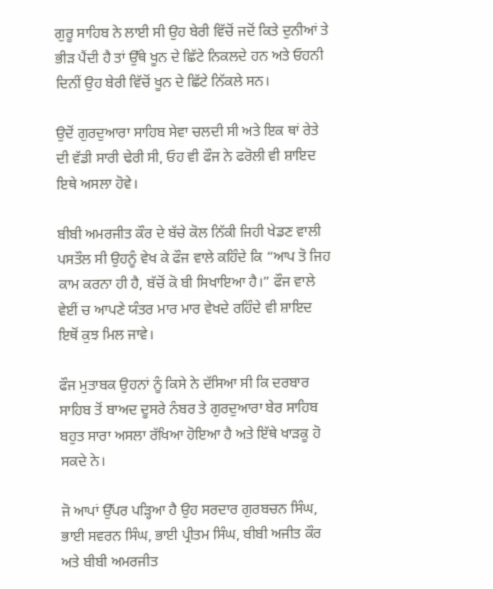ਗੁਰੂ ਸਾਹਿਬ ਨੇ ਲਾਈ ਸੀ ਉਹ ਬੇਰੀ ਵਿੱਚੋਂ ਜਦੋਂ ਕਿਤੇ ਦੁਨੀਆਂ ਤੇ ਭੀੜ ਪੈਂਦੀ ਹੈ ਤਾਂ ਉੱਥੇ ਖੂਨ ਦੇ ਛਿੱਟੇ ਨਿਕਲਦੇ ਹਨ ਅਤੇ ਓਹਨੀ ਦਿਨੀਂ ਉਹ ਬੇਰੀ ਵਿੱਚੋਂ ਖੂਨ ਦੇ ਛਿੱਟੇ ਨਿੱਕਲੇ ਸਨ।

ਉਦੋਂ ਗੁਰਦੁਆਰਾ ਸਾਹਿਬ ਸੇਵਾ ਚਲਦੀ ਸੀ ਅਤੇ ਇਕ ਥਾਂ ਰੇਤੇ ਦੀ ਵੱਡੀ ਸਾਰੀ ਢੇਰੀ ਸੀ, ਓਹ ਵੀ ਫੌਜ ਨੇ ਫਰੋਲੀ ਵੀ ਸ਼ਾਇਦ ਇਥੇ ਅਸਲਾ ਹੋਵੇ।

ਬੀਬੀ ਅਮਰਜੀਤ ਕੌਰ ਦੇ ਬੱਚੇ ਕੋਲ ਨਿੱਕੀ ਜਿਹੀ ਖੇਡਣ ਵਾਲੀ ਪਸਤੌਲ ਸੀ ਉਹਨੂੰ ਵੇਖ ਕੇ ਫੌਜ ਵਾਲੇ ਕਹਿੰਦੇ ਕਿ “ਆਪ ਤੋ ਜਿਹ ਕਾਮ ਕਰਨਾ ਹੀ ਹੈ, ਬੱਚੋਂ ਕੋ ਬੀ ਸਿਖਾਇਆ ਹੈ।” ਫੌਜ ਵਾਲੇ ਵੇਈਂ ਚ ਆਪਣੇ ਯੰਤਰ ਮਾਰ ਮਾਰ ਵੇਖਦੇ ਰਹਿੰਦੇ ਵੀ ਸ਼ਾਇਦ ਇਥੋਂ ਕੁਝ ਮਿਲ ਜਾਵੇ।

ਫੌਜ ਮੁਤਾਬਕ ਉਹਨਾਂ ਨੂੰ ਕਿਸੇ ਨੇ ਦੱਸਿਆ ਸੀ ਕਿ ਦਰਬਾਰ ਸਾਹਿਬ ਤੋਂ ਬਾਅਦ ਦੂਸਰੇ ਨੰਬਰ ਤੇ ਗੁਰਦੁਆਰਾ ਬੇਰ ਸਾਹਿਬ ਬਹੁਤ ਸਾਰਾ ਅਸਲਾ ਰੱਖਿਆ ਹੋਇਆ ਹੈ ਅਤੇ ਇੱਥੇ ਖਾੜਕੂ ਹੋ ਸਕਦੇ ਨੇ।

ਜੋ ਆਪਾਂ ਉੱਪਰ ਪੜ੍ਹਿਆ ਹੈ ਉਹ ਸਰਦਾਰ ਗੁਰਬਚਨ ਸਿੰਘ, ਭਾਈ ਸਵਰਨ ਸਿੰਘ, ਭਾਈ ਪ੍ਰੀਤਮ ਸਿੰਘ, ਬੀਬੀ ਅਜੀਤ ਕੌਰ ਅਤੇ ਬੀਬੀ ਅਮਰਜੀਤ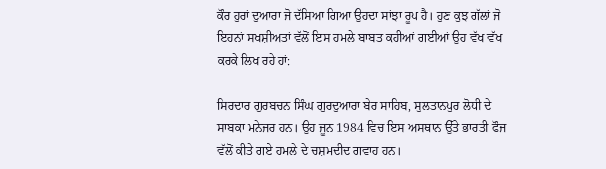ਕੌਰ ਹੁਰਾਂ ਦੁਆਰਾ ਜੋ ਦੱਸਿਆ ਗਿਆ ਉਹਦਾ ਸਾਂਝਾ ਰੂਪ ਹੈ। ਹੁਣ ਕੁਝ ਗੱਲਾਂ ਜੋ ਇਹਨਾਂ ਸਖਸ਼ੀਅਤਾਂ ਵੱਲੋਂ ਇਸ ਹਮਲੇ ਬਾਬਤ ਕਹੀਆਂ ਗਈਆਂ ਉਹ ਵੱਖ ਵੱਖ ਕਰਕੇ ਲਿਖ ਰਹੇ ਹਾਂ:

ਸਿਰਦਾਰ ਗੁਰਬਚਨ ਸਿੰਘ ਗੁਰਦੁਆਰਾ ਬੇਰ ਸਾਹਿਬ, ਸੁਲਤਾਨਪੁਰ ਲੋਧੀ ਦੇ ਸਾਬਕਾ ਮਨੇਜਰ ਹਨ। ਉਹ ਜੂਨ 1984 ਵਿਚ ਇਸ ਅਸਥਾਨ ਉੱਤੇ ਭਾਰਤੀ ਫੌਜ ਵੱਲੋਂ ਕੀਤੇ ਗਏ ਹਮਲੇ ਦੇ ਚਸ਼ਮਦੀਦ ਗਵਾਹ ਹਨ।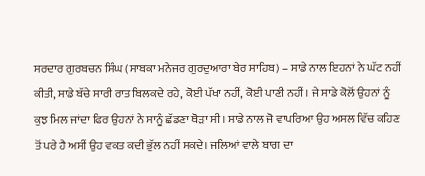ਸਰਦਾਰ ਗੁਰਬਚਨ ਸਿੰਘ (ਸਾਬਕਾ ਮਨੇਜਰ ਗੁਰਦੁਆਰਾ ਬੇਰ ਸਾਹਿਬ) – ਸਾਡੇ ਨਾਲ ਇਹਨਾਂ ਨੇ ਘੱਟ ਨਹੀਂ ਕੀਤੀ, ਸਾਡੇ ਬੱਚੇ ਸਾਰੀ ਰਾਤ ਬਿਲਕਦੇ ਰਹੇ, ਕੋਈ ਪੱਖਾ ਨਹੀਂ, ਕੋਈ ਪਾਣੀ ਨਹੀਂ। ਜੇ ਸਾਡੇ ਕੋਲੋਂ ਉਹਨਾਂ ਨੂੰ ਕੁਝ ਮਿਲ ਜਾਂਦਾ ਫਿਰ ਉਹਨਾਂ ਨੇ ਸਾਨੂੰ ਛੱਡਣਾ ਥੋੜਾ ਸੀ। ਸਾਡੇ ਨਾਲ ਜੋ ਵਾਪਰਿਆ ਉਹ ਅਸਲ ਵਿੱਚ ਕਹਿਣ ਤੋਂ ਪਰੇ ਹੈ ਅਸੀਂ ਉਹ ਵਕਤ ਕਦੀ ਭੁੱਲ ਨਹੀਂ ਸਕਦੇ। ਜਲਿਆਂ ਵਾਲੇ ਬਾਗ ਦਾ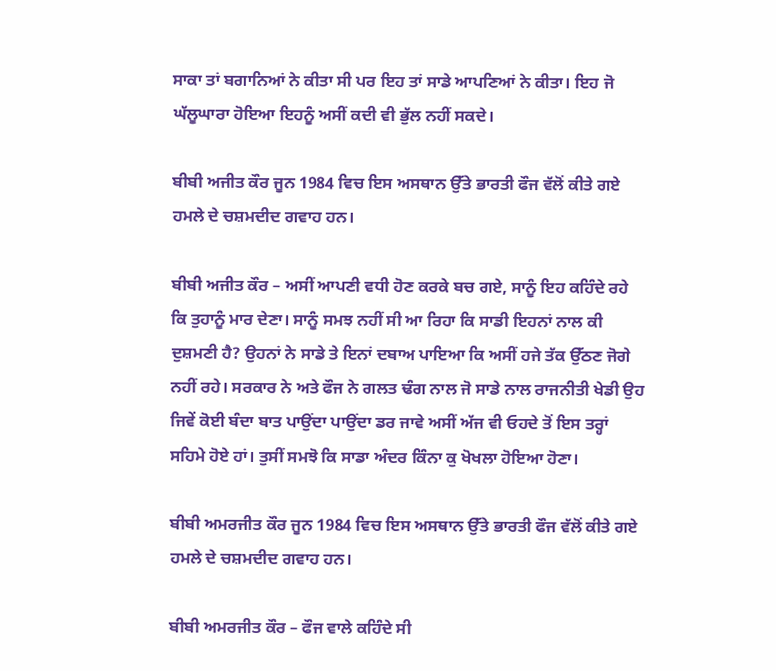ਸਾਕਾ ਤਾਂ ਬਗਾਨਿਆਂ ਨੇ ਕੀਤਾ ਸੀ ਪਰ ਇਹ ਤਾਂ ਸਾਡੇ ਆਪਣਿਆਂ ਨੇ ਕੀਤਾ। ਇਹ ਜੋ ਘੱਲੂਘਾਰਾ ਹੋਇਆ ਇਹਨੂੰ ਅਸੀਂ ਕਦੀ ਵੀ ਭੁੱਲ ਨਹੀਂ ਸਕਦੇ।

ਬੀਬੀ ਅਜੀਤ ਕੌਰ ਜੂਨ 1984 ਵਿਚ ਇਸ ਅਸਥਾਨ ਉੱਤੇ ਭਾਰਤੀ ਫੌਜ ਵੱਲੋਂ ਕੀਤੇ ਗਏ ਹਮਲੇ ਦੇ ਚਸ਼ਮਦੀਦ ਗਵਾਹ ਹਨ।

ਬੀਬੀ ਅਜੀਤ ਕੌਰ – ਅਸੀਂ ਆਪਣੀ ਵਧੀ ਹੋਣ ਕਰਕੇ ਬਚ ਗਏ, ਸਾਨੂੰ ਇਹ ਕਹਿੰਦੇ ਰਹੇ ਕਿ ਤੁਹਾਨੂੰ ਮਾਰ ਦੇਣਾ। ਸਾਨੂੰ ਸਮਝ ਨਹੀਂ ਸੀ ਆ ਰਿਹਾ ਕਿ ਸਾਡੀ ਇਹਨਾਂ ਨਾਲ ਕੀ ਦੁਸ਼ਮਣੀ ਹੈ? ਉਹਨਾਂ ਨੇ ਸਾਡੇ ਤੇ ਇਨਾਂ ਦਬਾਅ ਪਾਇਆ ਕਿ ਅਸੀਂ ਹਜੇ ਤੱਕ ਉੱਠਣ ਜੋਗੇ ਨਹੀਂ ਰਹੇ। ਸਰਕਾਰ ਨੇ ਅਤੇ ਫੌਜ ਨੇ ਗਲਤ ਢੰਗ ਨਾਲ ਜੋ ਸਾਡੇ ਨਾਲ ਰਾਜਨੀਤੀ ਖੇਡੀ ਉਹ ਜਿਵੇਂ ਕੋਈ ਬੰਦਾ ਬਾਤ ਪਾਉਂਦਾ ਪਾਉਂਦਾ ਡਰ ਜਾਵੇ ਅਸੀਂ ਅੱਜ ਵੀ ਓਹਦੇ ਤੋਂ ਇਸ ਤਰ੍ਹਾਂ ਸਹਿਮੇ ਹੋਏ ਹਾਂ। ਤੁਸੀਂ ਸਮਝੋ ਕਿ ਸਾਡਾ ਅੰਦਰ ਕਿੰਨਾ ਕੁ ਖੋਖਲਾ ਹੋਇਆ ਹੋਣਾ।

ਬੀਬੀ ਅਮਰਜੀਤ ਕੌਰ ਜੂਨ 1984 ਵਿਚ ਇਸ ਅਸਥਾਨ ਉੱਤੇ ਭਾਰਤੀ ਫੌਜ ਵੱਲੋਂ ਕੀਤੇ ਗਏ ਹਮਲੇ ਦੇ ਚਸ਼ਮਦੀਦ ਗਵਾਹ ਹਨ।

ਬੀਬੀ ਅਮਰਜੀਤ ਕੌਰ – ਫੌਜ ਵਾਲੇ ਕਹਿੰਦੇ ਸੀ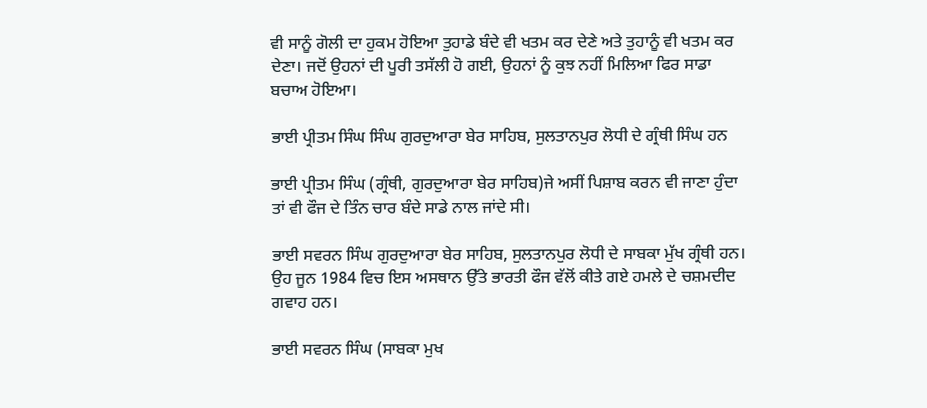ਵੀ ਸਾਨੂੰ ਗੋਲੀ ਦਾ ਹੁਕਮ ਹੋਇਆ ਤੁਹਾਡੇ ਬੰਦੇ ਵੀ ਖਤਮ ਕਰ ਦੇਣੇ ਅਤੇ ਤੁਹਾਨੂੰ ਵੀ ਖਤਮ ਕਰ ਦੇਣਾ। ਜਦੋਂ ਉਹਨਾਂ ਦੀ ਪੂਰੀ ਤਸੱਲੀ ਹੋ ਗਈ, ਉਹਨਾਂ ਨੂੰ ਕੁਝ ਨਹੀਂ ਮਿਲਿਆ ਫਿਰ ਸਾਡਾ ਬਚਾਅ ਹੋਇਆ।

ਭਾਈ ਪ੍ਰੀਤਮ ਸਿੰਘ ਸਿੰਘ ਗੁਰਦੁਆਰਾ ਬੇਰ ਸਾਹਿਬ, ਸੁਲਤਾਨਪੁਰ ਲੋਧੀ ਦੇ ਗ੍ਰੰਥੀ ਸਿੰਘ ਹਨ

ਭਾਈ ਪ੍ਰੀਤਮ ਸਿੰਘ (ਗ੍ਰੰਥੀ, ਗੁਰਦੁਆਰਾ ਬੇਰ ਸਾਹਿਬ)ਜੇ ਅਸੀਂ ਪਿਸ਼ਾਬ ਕਰਨ ਵੀ ਜਾਣਾ ਹੁੰਦਾ ਤਾਂ ਵੀ ਫੌਜ ਦੇ ਤਿੰਨ ਚਾਰ ਬੰਦੇ ਸਾਡੇ ਨਾਲ ਜਾਂਦੇ ਸੀ।

ਭਾਈ ਸਵਰਨ ਸਿੰਘ ਗੁਰਦੁਆਰਾ ਬੇਰ ਸਾਹਿਬ, ਸੁਲਤਾਨਪੁਰ ਲੋਧੀ ਦੇ ਸਾਬਕਾ ਮੁੱਖ ਗ੍ਰੰਥੀ ਹਨ। ਉਹ ਜੂਨ 1984 ਵਿਚ ਇਸ ਅਸਥਾਨ ਉੱਤੇ ਭਾਰਤੀ ਫੌਜ ਵੱਲੋਂ ਕੀਤੇ ਗਏ ਹਮਲੇ ਦੇ ਚਸ਼ਮਦੀਦ ਗਵਾਹ ਹਨ।

ਭਾਈ ਸਵਰਨ ਸਿੰਘ (ਸਾਬਕਾ ਮੁਖ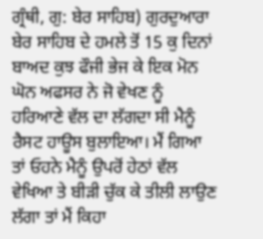ਗ੍ਰੰਥੀ, ਗੁ: ਬੇਰ ਸਾਹਿਬ) ਗੁਰਦੁਆਰਾ ਬੇਰ ਸਾਹਿਬ ਦੇ ਹਮਲੇ ਤੋਂ 15 ਕੁ ਦਿਨਾਂ ਬਾਅਦ ਕੁਝ ਫੌਜੀ ਭੇਜ ਕੇ ਇਕ ਮੋਨ ਘੋਨ ਅਫਸਰ ਨੇ ਜੋ ਵੇਖਣ ਨੂੰ ਹਰਿਆਣੇ ਵੱਲ ਦਾ ਲੱਗਦਾ ਸੀ ਮੈਨੂੰ ਰੈਸਟ ਹਾਊਸ ਬੁਲਾਇਆ। ਮੈਂ ਗਿਆ ਤਾਂ ਓਹਨੇ ਮੈਨੂੰ ਉਪਰੋਂ ਹੇਠਾਂ ਵੱਲ ਵੇਖਿਆ ਤੇ ਬੀੜੀ ਚੁੱਕ ਕੇ ਤੀਲੀ ਲਾਉਣ ਲੱਗਾ ਤਾਂ ਮੈਂ ਕਿਹਾ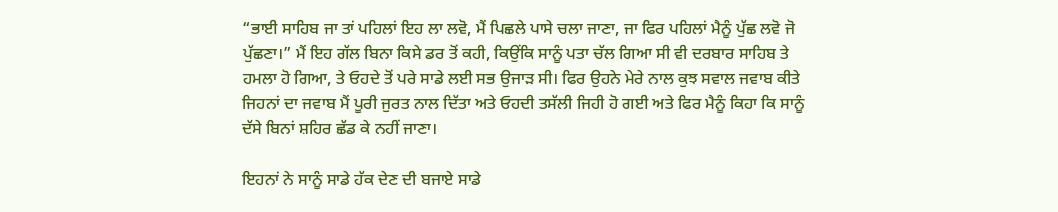“ਭਾਈ ਸਾਹਿਬ ਜਾ ਤਾਂ ਪਹਿਲਾਂ ਇਹ ਲਾ ਲਵੋ, ਮੈਂ ਪਿਛਲੇ ਪਾਸੇ ਚਲਾ ਜਾਣਾ, ਜਾ ਫਿਰ ਪਹਿਲਾਂ ਮੈਨੂੰ ਪੁੱਛ ਲਵੋ ਜੋ ਪੁੱਛਣਾ।” ਮੈਂ ਇਹ ਗੱਲ ਬਿਨਾ ਕਿਸੇ ਡਰ ਤੋਂ ਕਹੀ, ਕਿਉਂਕਿ ਸਾਨੂੰ ਪਤਾ ਚੱਲ ਗਿਆ ਸੀ ਵੀ ਦਰਬਾਰ ਸਾਹਿਬ ਤੇ ਹਮਲਾ ਹੋ ਗਿਆ, ਤੇ ਓਹਦੇ ਤੋਂ ਪਰੇ ਸਾਡੇ ਲਈ ਸਭ ਉਜਾੜ ਸੀ। ਫਿਰ ਉਹਨੇ ਮੇਰੇ ਨਾਲ ਕੁਝ ਸਵਾਲ ਜਵਾਬ ਕੀਤੇ ਜਿਹਨਾਂ ਦਾ ਜਵਾਬ ਮੈਂ ਪੂਰੀ ਜੁਰਤ ਨਾਲ ਦਿੱਤਾ ਅਤੇ ਓਹਦੀ ਤਸੱਲੀ ਜਿਹੀ ਹੋ ਗਈ ਅਤੇ ਫਿਰ ਮੈਨੂੰ ਕਿਹਾ ਕਿ ਸਾਨੂੰ ਦੱਸੇ ਬਿਨਾਂ ਸ਼ਹਿਰ ਛੱਡ ਕੇ ਨਹੀਂ ਜਾਣਾ।

ਇਹਨਾਂ ਨੇ ਸਾਨੂੰ ਸਾਡੇ ਹੱਕ ਦੇਣ ਦੀ ਬਜਾਏ ਸਾਡੇ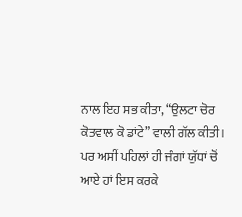ਨਾਲ ਇਹ ਸਭ ਕੀਤਾ, “ਉਲਟਾ ਚੋਰ ਕੋਤਵਾਲ ਕੋ ਡਾਂਟੇ” ਵਾਲੀ ਗੱਲ ਕੀਤੀ। ਪਰ ਅਸੀਂ ਪਹਿਲਾਂ ਹੀ ਜੰਗਾਂ ਯੁੱਧਾਂ ਚੋਂ ਆਏ ਹਾਂ ਇਸ ਕਰਕੇ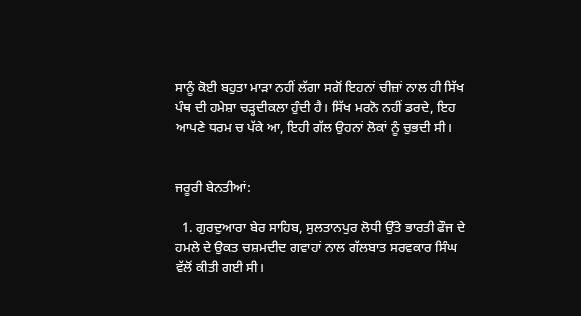ਸਾਨੂੰ ਕੋਈ ਬਹੁਤਾ ਮਾੜਾ ਨਹੀਂ ਲੱਗਾ ਸਗੋਂ ਇਹਨਾਂ ਚੀਜ਼ਾਂ ਨਾਲ ਹੀ ਸਿੱਖ ਪੰਥ ਦੀ ਹਮੇਸ਼ਾ ਚੜ੍ਹਦੀਕਲਾ ਹੁੰਦੀ ਹੈ। ਸਿੱਖ ਮਰਨੋ ਨਹੀਂ ਡਰਦੇ, ਇਹ ਆਪਣੇ ਧਰਮ ਚ ਪੱਕੇ ਆ, ਇਹੀ ਗੱਲ ਉਹਨਾਂ ਲੋਕਾਂ ਨੂੰ ਚੁਭਦੀ ਸੀ।


ਜਰੂਰੀ ਬੇਨਤੀਆਂ:

  1. ਗੁਰਦੁਆਰਾ ਬੇਰ ਸਾਹਿਬ, ਸੁਲਤਾਨਪੁਰ ਲੋਧੀ ਉੱਤੇ ਭਾਰਤੀ ਫੌਜ ਦੇ ਹਮਲੇ ਦੇ ਉਕਤ ਚਸ਼ਮਦੀਦ ਗਵਾਹਾਂ ਨਾਲ ਗੱਲਬਾਤ ਸਰਵਕਾਰ ਸਿੰਘ ਵੱਲੋਂ ਕੀਤੀ ਗਈ ਸੀ।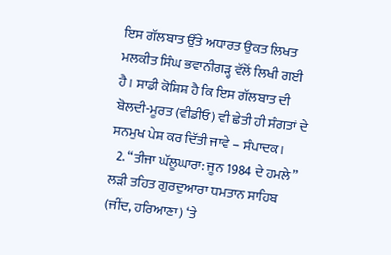ਇਸ ਗੱਲਬਾਤ ਉੱਤੇ ਅਧਾਰਤ ਉਕਤ ਲਿਖਤ ਮਲਕੀਤ ਸਿੰਘ ਭਵਾਨੀਗੜ੍ਹ ਵੱਲੋਂ ਲਿਖੀ ਗਈ ਹੈ। ਸਾਡੀ ਕੋਸ਼ਿਸ਼ ਹੈ ਕਿ ਇਸ ਗੱਲਬਾਤ ਦੀ ਬੋਲਦੀ-ਮੂਰਤ (ਵੀਡੀਓ) ਵੀ ਛੇਤੀ ਹੀ ਸੰਗਤਾਂ ਦੇ ਸਨਮੁਖ ਪੇਸ਼ ਕਰ ਦਿੱਤੀ ਜਾਵੇ – ਸੰਪਾਦਕ।
  2. “ਤੀਜਾ ਘੱਲੂਘਾਰਾ: ਜੂਨ 1984 ਦੇ ਹਮਲੇ” ਲੜੀ ਤਹਿਤ ਗੁਰਦੁਆਰਾ ਧਮਤਾਨ ਸਾਹਿਬ (ਜੀਂਦ, ਹਰਿਆਣਾ) ‘ਤੇ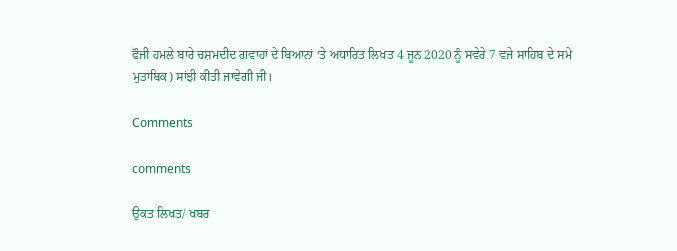ਫੌਜੀ ਹਮਲੇ ਬਾਰੇ ਚਸ਼ਮਦੀਦ ਗਵਾਹਾਂ ਦੇ ਬਿਆਨਾਂ ‘ਤੇ ਅਧਾਰਿਤ ਲਿਖਤ 4 ਜੂਨ 2020 ਨੂੰ ਸਵੇਰੇ 7 ਵਜੇ ਸਾਹਿਬ ਦੇ ਸਮੇ ਮੁਤਾਬਿਕ) ਸਾਂਝੀ ਕੀਤੀ ਜਾਵੇਗੀ ਜੀ।

Comments

comments

ਉਕਤ ਲਿਖਤ/ ਖਬਰ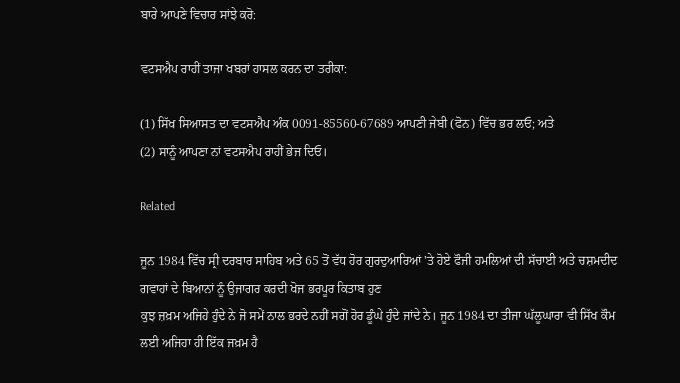ਬਾਰੇ ਆਪਣੇ ਵਿਚਾਰ ਸਾਂਝੇ ਕਰੋ:

ਵਟਸਐਪ ਰਾਹੀਂ ਤਾਜਾ ਖਬਰਾਂ ਹਾਸਲ ਕਰਨ ਦਾ ਤਰੀਕਾ:

(1) ਸਿੱਖ ਸਿਆਸਤ ਦਾ ਵਟਸਐਪ ਅੰਕ 0091-85560-67689 ਆਪਣੀ ਜੇਬੀ (ਫੋਨ) ਵਿੱਚ ਭਰ ਲਓ; ਅਤੇ
(2) ਸਾਨੂੰ ਆਪਣਾ ਨਾਂ ਵਟਸਐਪ ਰਾਹੀਂ ਭੇਜ ਦਿਓ।

Related

ਜੂਨ 1984 ਵਿੱਚ ਸ੍ਰੀ ਦਰਬਾਰ ਸਾਹਿਬ ਅਤੇ 65 ਤੋਂ ਵੱਧ ਹੋਰ ਗੁਰਦੁਆਰਿਆਂ 'ਤੇ ਹੋਏ ਫੌਜੀ ਹਮਲਿਆਂ ਦੀ ਸੱਚਾਈ ਅਤੇ ਚਸ਼ਮਦੀਦ ਗਵਾਹਾਂ ਦੇ ਬਿਆਨਾਂ ਨੂੰ ਉਜਾਗਰ ਕਰਦੀ ਖੋਜ ਭਰਪੂਰ ਕਿਤਾਬ ਹੁਣ
ਕੁਝ ਜ਼ਖ਼ਮ ਅਜਿਹੇ ਹੁੰਦੇ ਨੇ ਜੋ ਸਮੇਂ ਨਾਲ ਭਰਦੇ ਨਹੀਂ ਸਗੋਂ ਹੋਰ ਡੂੰਘੇ ਹੁੰਦੇ ਜਾਂਦੇ ਨੇ। ਜੂਨ 1984 ਦਾ ਤੀਜਾ ਘੱਲੂਘਾਰਾ ਵੀ ਸਿੱਖ ਕੌਮ ਲਈ ਅਜਿਹਾ ਹੀ ਇੱਕ ਜਖ਼ਮ ਹੈ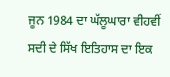ਜੂਨ 1984 ਦਾ ਘੱਲੂਘਾਰਾ ਵੀਹਵੀਂ ਸਦੀ ਦੇ ਸਿੱਖ ਇਤਿਹਾਸ ਦਾ ਇਕ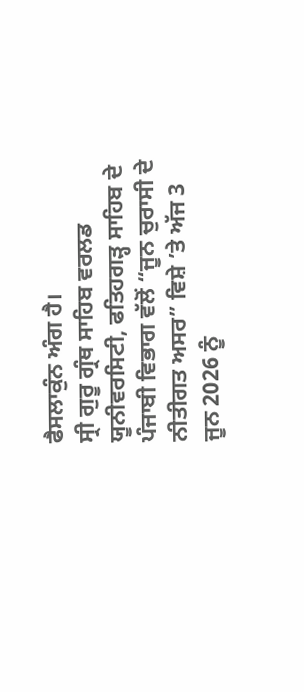ਫੈਸਲਾਕੁੰਨ ਅੰਗ ਹੈ।
ਸ੍ਰੀ ਗੁਰੂ ਗ੍ਰੰਥ ਸਾਹਿਬ ਵਰਲਡ ਯੂਨੀਵਰਸਿਟੀ, ਫਤਿਹਗੜ੍ਹ ਸਾਹਿਬ ਦੇ ਪੰਜਾਬੀ ਵਿਭਾਗ ਵੱਲੋਂ “ਜੂਨ ਚੁਰਾਸੀ ਦੇ ਨੀਤੀਗਤ ਅਸਰ” ਵਿਸ਼ੇ ’ਤੇ ਅੱਜ 3 ਜੂਨ 2026 ਨੂੰ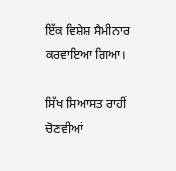ਇੱਕ ਵਿਸ਼ੇਸ਼ ਸੈਮੀਨਾਰ ਕਰਵਾਇਆ ਗਿਆ।

ਸਿੱਖ ਸਿਆਸਤ ਰਾਹੀਂ ਚੋਣਵੀਆਂ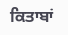ਕਿਤਾਬਾਂ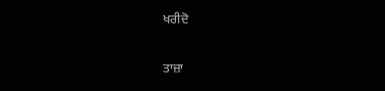ਖਰੀਦੋ

ਤਾਜ਼ਾ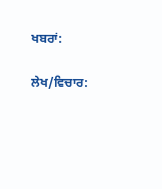ਖਬਰਾਂ:

ਲੇਖ/ਵਿਚਾਰ: